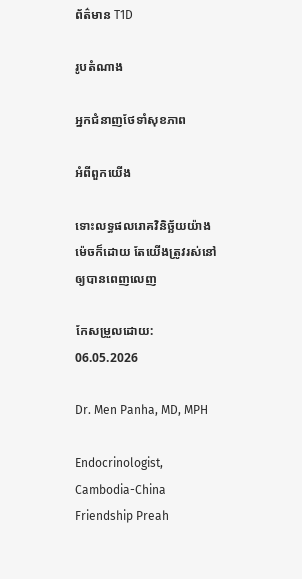ព័ត៌មាន T1D

រូបតំណាង

អ្នកជំនាញថែទាំសុខភាព

អំពីពួកយើង

ទោះលទ្ធផលរោគវិនិច្ឆ័យយ៉ាងម៉េចក៏ដោយ តែយើងត្រូវរស់នៅឲ្យបានពេញលេញ

កែសម្រួលដោយ: 06.05.2026

Dr. Men Panha, MD, MPH

Endocrinologist, Cambodia-China Friendship Preah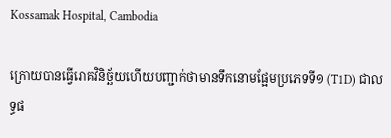Kossamak Hospital, Cambodia

ក្រោយបានធ្វើរោគវិនិច្ឆ័យហើយបញ្ជាក់ថាមានទឹកនោមផ្អែមប្រភេទទី១ (T1D) ជាលទ្ធផ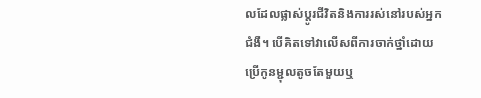លដែលផ្លាស់ប្តូរជីវិតនិងការរស់នៅរបស់អ្នកជំងឺ។ បើគិតទៅវាលើសពីការចាក់ថ្នាំដោយប្រើកូនម្ជុលតូចតែមួយឬ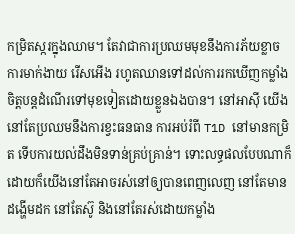កម្រិតស្ករក្នុងឈាម។ តែវាជាការប្រឈមមុខនឹងការភ័យខ្លាច ការមាក់ងាយ រើសអើង រហូតឈានទៅដល់ការរកឃើញកម្លាំងចិត្តបន្តដំណើរទៅមុខទៀតដោយខ្លួនឯងបាន។ នៅអាស៊ី យើងនៅតែប្រឈមនឹងការខ្វះធនធាន ការអប់រំពី T1D នៅមានកម្រិត ទើបការយល់ដឹងមិនទាន់គ្រប់គ្រាន់។ ទោះលទ្ធផលបែបណាក៏ដោយក៏យើងនៅតែអាចរស់នៅឲ្យបានពេញលេញ នៅតែមានដង្ហើមដក នៅតែស៊ូ និងនៅតែរស់ដោយកម្លាំង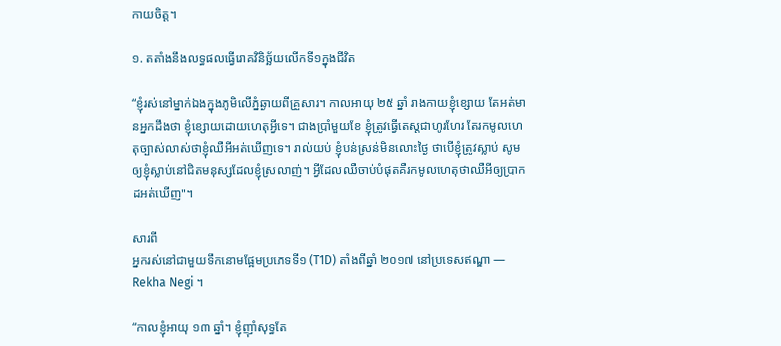កាយចិត្ត។

១. តតាំងនឹងលទ្ធផលធ្វើរោគវិនិច្ឆ័យលើកទី១ក្នុងជីវិត

“ខ្ញុំរស់នៅម្នាក់ឯងក្នុងភូមិលើភ្នំឆ្ងាយពីគ្រួសារ។ កាលអាយុ ២៥ ឆ្នាំ រាងកាយខ្ញុំខ្សោយ តែអត់មានអ្នកដឹងថា ខ្ញុំខ្សោយដោយហេតុអ្វីទេ។ ជាងប្រាំមួយខែ ខ្ញុំត្រូវធ្វើតេស្តជាហូរហែរ តែរកមូលហេតុច្បាស់លាស់ថាខ្ញុំឈឺអីអត់ឃើញទេ។ រាល់យប់ ខ្ញុំបន់ស្រន់មិនលោះថ្ងៃ ថាបើខ្ញុំត្រូវស្លាប់ សូមឲ្យខ្ញុំស្លាប់នៅជិតមនុស្សដែលខ្ញុំស្រលាញ់។ អ្វីដែលឈឺចាប់បំផុតគឺរកមូលហេតុថាឈឺអីឲ្យប្រាកដអត់ឃើញ"។

សារពី
អ្នករស់នៅជាមួយទឹកនោមផ្អែមប្រភេទទី១ (T1D) តាំងពីឆ្នាំ ២០១៧ នៅប្រទេសឥណ្ឌា — Rekha Negi ។

“កាលខ្ញុំអាយុ ១៣ ឆ្នាំ។ ខ្ញុំញ៉ាំសុទ្ធតែ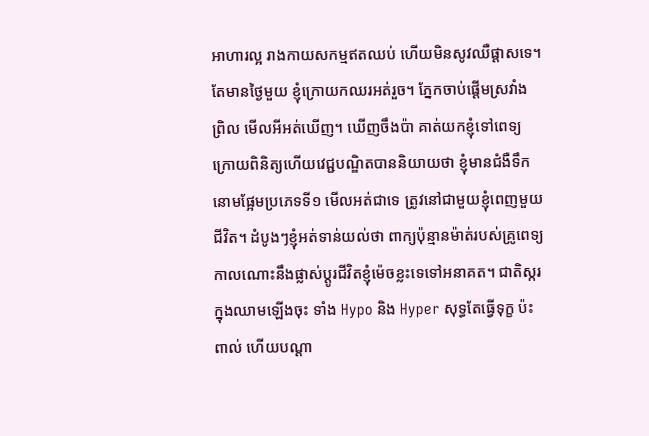អាហារល្អ រាងកាយសកម្មឥតឈប់ ហើយមិនសូវឈឺផ្ដាសទេ។ តែមានថ្ងៃមួយ ខ្ញុំក្រោយកឈរអត់រួច។ ភ្នែកចាប់ផ្ដើមស្រវាំង ព្រិល មើលអីអត់ឃើញ។ ឃើញចឹងប៉ា គាត់យកខ្ញុំទៅពេទ្យ ក្រោយពិនិត្យហើយវេជ្ជបណ្ឌិតបាននិយាយថា ខ្ញុំមានជំងឺទឹកនោមផ្អែមប្រភេទទី១ មើលអត់ជាទេ ត្រូវនៅជាមួយខ្ញុំពេញមួយជីវិត។ ដំបូងៗខ្ញុំអត់ទាន់យល់ថា ពាក្យប៉ុន្មានម៉ាត់របស់គ្រូពេទ្យកាលណោះនឹងផ្លាស់ប្តូរជីវិតខ្ញុំម៉េចខ្លះទេទៅអនាគត។ ជាតិស្ករក្នុងឈាមឡើងចុះ ទាំង Hypo និង Hyper សុទ្ធតែធ្វើទុក្ខ ប៉ះពាល់ ហើយបណ្ដា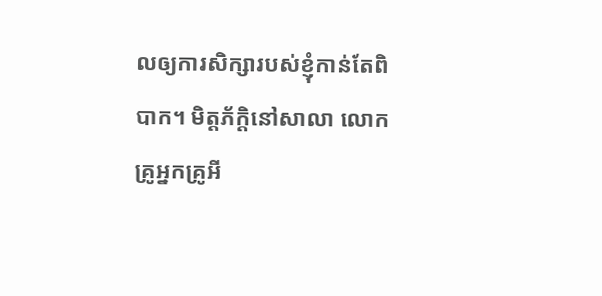លឲ្យការសិក្សារបស់ខ្ញុំកាន់តែពិបាក។ មិត្ដភ័ក្ដិនៅសាលា លោកគ្រូអ្នកគ្រូអី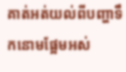គាត់អត់យល់ពីបញ្ហាទឹកនោមផ្អែមអស់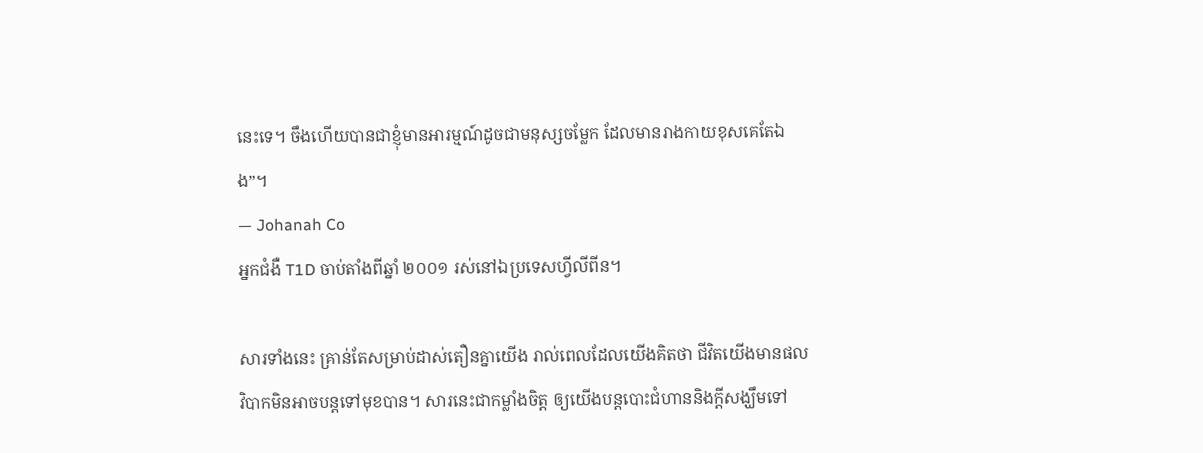នេះទេ។ ចឹងហើយបានជាខ្ញុំមានអារម្មណ៍ដូចជាមនុស្សចម្លែក ដែលមានរាងកាយខុសគេតែឯង”។
— Johanah Co
អ្នកជំងឺ T1D ចាប់តាំងពីឆ្នាំ ២០០១ រស់នៅឯប្រទេសហ្វីលីពីន។

សារទាំងនេះ គ្រាន់តែសម្រាប់ដាស់តឿនគ្នាយើង រាល់ពេលដែលយើងគិតថា ជីវិតយើងមានផលវិបាកមិនអាចបន្តទៅមុខបាន។ សារនេះជាកម្លាំងចិត្ត ឲ្យយើងបន្តបោះជំហាននិងក្ដីសង្ឃឹមទៅ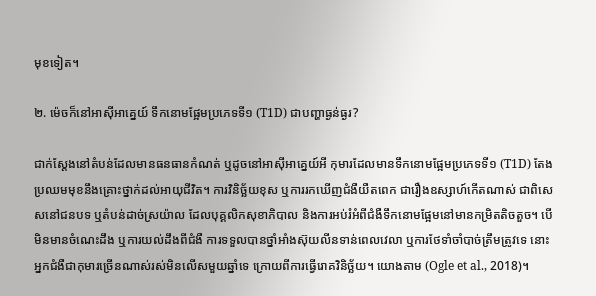មុខទៀត។

២. ម៉េចក៏នៅអាស៊ីអាគ្នេយ៍ ទឹកនោមផ្អែមប្រភេទទី១ (T1D) ជាបញ្ហាធ្ងន់ធ្ងរ?

ជាក់ស្ដែងនៅតំបន់ដែលមានធនធានកំណត់ ឬដូចនៅអាស៊ីអាគ្នេយ៍អី កុមារដែលមានទឹកនោមផ្អែមប្រភេទទី១ (T1D) តែងប្រឈមមុខនឹងគ្រោះថ្នាក់ដល់អាយុជីវិត។ ការវិនិច្ឆ័យខុស ឬការរកឃើញជំងឺយឺតពេក ជារឿងឧស្សាហ៍កើតណាស់ ជាពិសេសនៅជនបទ ឬតំបន់ដាច់ស្រយ៉ាល ដែលបុគ្គលិកសុខាភិបាល និងការអប់រំអំពីជំងឺទឹកនោមផ្អែមនៅមានកម្រិតតិចតួច។ បើមិនមានចំណេះដឹង ឬការយល់ដឹងពីជំងឺ ការទទួលបានថ្នាំអាំងស៊ុយលីនទាន់ពេលវេលា ឬការថែទាំចាំបាច់ត្រឹមត្រូវទេ នោះអ្នកជំងឺជាកុមារច្រើនណាស់រស់មិនលើសមួយឆ្នាំទេ ក្រោយពីការធ្វើរោគវិនិច្ឆ័យ។ យោងតាម (Ogle et al., 2018)។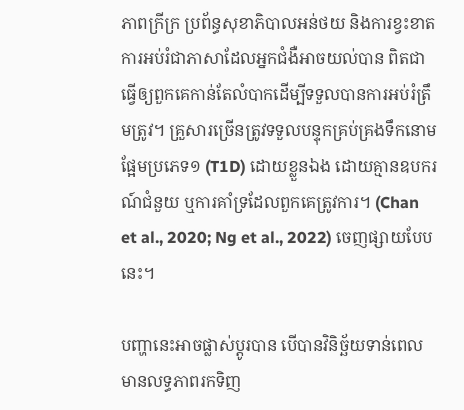ភាពក្រីក្រ ប្រព័ន្ធសុខាភិបាលអន់ថយ និងការខ្វះខាតការអប់រំជាភាសាដែលអ្នកជំងឺអាចយល់បាន ពិតជាធ្វើឲ្យពួកគេកាន់តែលំបាកដើម្បីទទួលបានការអប់រំត្រឹមត្រូវ។ គ្រួសារច្រើនត្រូវទទួលបន្ទុកគ្រប់គ្រងទឹកនោមផ្អែមប្រភេទ១ (T1D) ដោយខ្លួនឯង ដោយគ្មានឧបករណ៍ជំនួយ ឬការគាំទ្រដែលពួកគេត្រូវការ។ (Chan et al., 2020; Ng et al., 2022) ចេញផ្សាយបែបនេះ។

បញ្ហានេះអាចផ្លាស់ប្តូរបាន បើបានវិនិច្ឆ័យទាន់ពេល មានលទ្ធភាពរកទិញ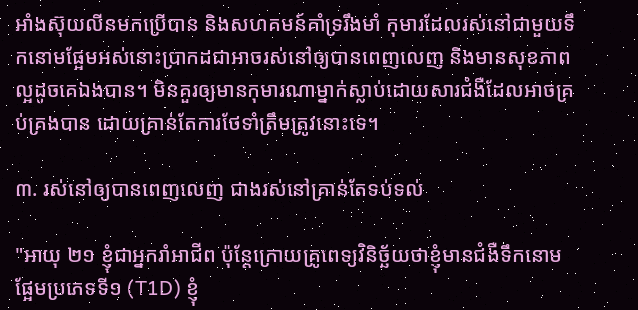អាំងស៊ុយលីនមកប្រើបាន និងសហគមន៍គាំទ្ររឹងមាំ កុមារដែលរស់នៅជាមួយទឹកនោមផ្អែមអស់នោះប្រាកដជាអាចរស់នៅឲ្យបានពេញលេញ និងមានសុខភាពល្អដូចគេឯងបាន។ មិនគួរឲ្យមានកុមារណាម្នាក់ស្លាប់ដោយសារជំងឺដែលអាចគ្រប់គ្រងបាន ដោយគ្រាន់តែការថែទាំត្រឹមត្រូវនោះទេ។

៣. រស់នៅឲ្យបានពេញលេញ ជាងរស់នៅគ្រាន់តែទប់ទល់

"អាយុ ២១ ខ្ញុំជាអ្នករាំអាជីព ប៉ុន្តែក្រោយគ្រូពេទ្យវិនិច្ឆ័យថាខ្ញុំមានជំងឺទឹកនោមផ្អែមប្រភេទទី១ (T1D) ខ្ញុំ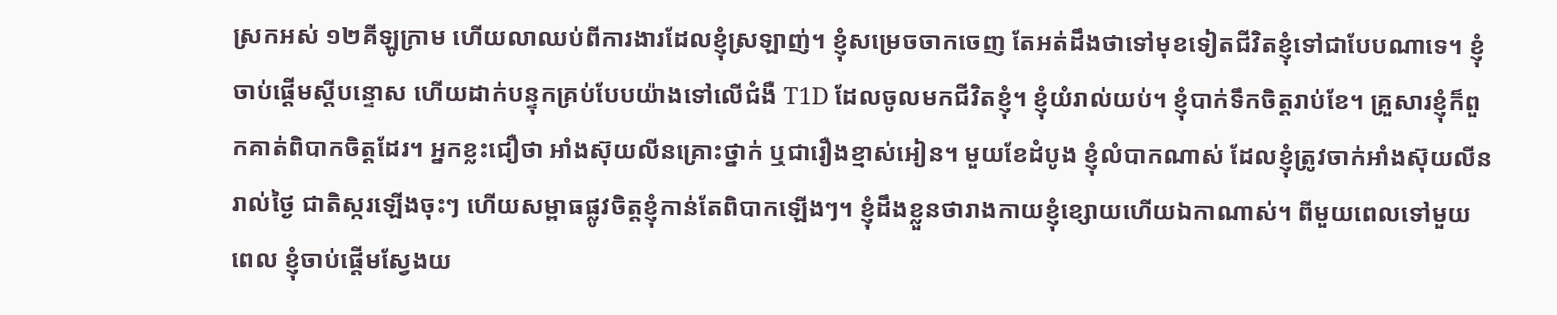ស្រកអស់ ១២គីឡូក្រាម ហើយលាឈប់ពីការងារដែលខ្ញុំស្រឡាញ់។ ខ្ញុំសម្រេចចាកចេញ តែអត់ដឹងថាទៅមុខទៀតជីវិតខ្ញុំទៅជាបែបណាទេ។ ខ្ញុំចាប់ផ្តើមស្តីបន្ទោស ហើយដាក់បន្ទុកគ្រប់បែបយ៉ាងទៅលើជំងឺ T1D ដែលចូលមកជីវិតខ្ញុំ។ ខ្ញុំយំរាល់យប់។ ខ្ញុំបាក់ទឹកចិត្ដរាប់ខែ។ គ្រួសារខ្ញុំក៏ពួកគាត់ពិបាកចិត្តដែរ។ អ្នកខ្លះជឿថា អាំងស៊ុយលីនគ្រោះថ្នាក់ ឬជារឿងខ្មាស់អៀន។ មួយខែដំបូង ខ្ញុំលំបាកណាស់ ដែលខ្ញុំត្រូវចាក់អាំងស៊ុយលីនរាល់ថ្ងៃ ជាតិស្ករឡើងចុះៗ ហើយសម្ពាធផ្លូវចិត្តខ្ញុំកាន់តែពិបាកឡើងៗ។ ខ្ញុំដឹងខ្លួនថារាងកាយខ្ញុំខ្សោយហើយឯកាណាស់។ ពីមួយពេលទៅមួយពេល ខ្ញុំចាប់ផ្តើមស្វែងយ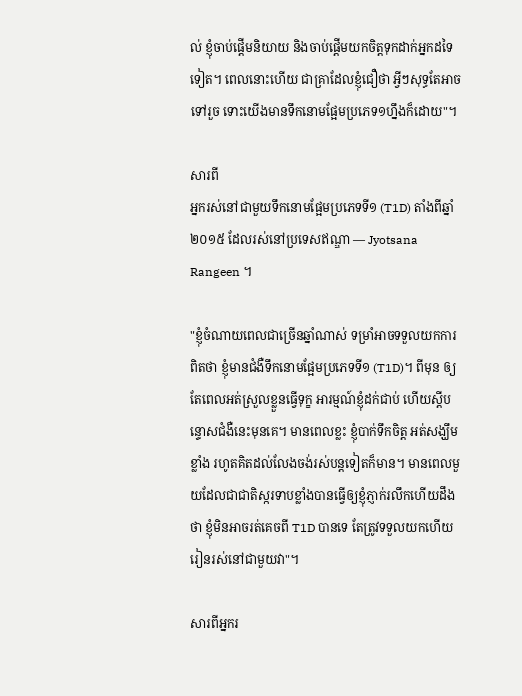ល់ ខ្ញុំចាប់ផ្តើមនិយាយ និងចាប់ផ្តើមយកចិត្តទុកដាក់អ្នកដទៃទៀត។ ពេលនោះហើយ ជាគ្រាដែលខ្ញុំជឿថា អ្វីៗសុទ្ធតែអាចទៅរួច ទោះយើងមានទឹកនោមផ្អែមប្រភេទ១ហ្នឹងក៏ដោយ"។

សារពី
អ្នករស់នៅជាមួយទឹកនោមផ្អែមប្រភេទទី១ (T1D) តាំងពីឆ្នាំ ២០១៥ ដែលរស់នៅប្រទេសឥណ្ឌា — Jyotsana Rangeen ។

"ខ្ញុំចំណាយពេលជាច្រើនឆ្នាំណាស់ ទម្រាំអាចទទួលយកការពិតថា ខ្ញុំមានជំងឺទឹកនោមផ្អែមប្រភេទទី១ (T1D)។ ពីមុន ឲ្យតែពេលអត់ស្រួលខ្លួនធ្វើទុក្ខ អារម្មណ៍ខ្ញុំដក់ជាប់ ហើយស្ដីបន្ទោសជំងឺនេះមុនគេ។ មានពេលខ្លះ ខ្ញុំបាក់ទឹកចិត្ត អត់សង្ឃឹមខ្លាំង រហូតគិតដល់លែងចង់រស់បន្តទៀតក៏មាន។ មានពេលមួយដែលជាជាតិស្ករទាបខ្លាំងបានធ្វើឲ្យខ្ញុំភ្ញាក់រលឹកហើយដឹងថា ខ្ញុំមិនអាចរត់គេចពី T1D បានទេ តែត្រូវទទួលយកហើយរៀនរស់នៅជាមួយវា"។

សារពីអ្នករ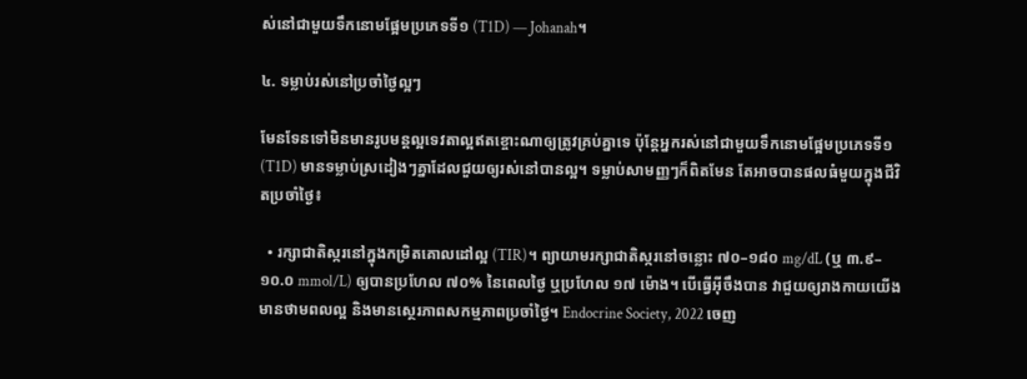ស់នៅជាមួយទឹកនោមផ្អែមប្រភេទទី១ (T1D) — Johanah។

៤. ទម្លាប់រស់នៅប្រចាំថ្ងៃល្អៗ

មែនទែនទៅមិនមានរូបមន្តល្អទេវតាល្អឥតខ្ចោះណាឲ្យត្រូវគ្រប់គ្នាទេ ប៉ុន្តែអ្នករស់នៅជាមួយទឹកនោមផ្អែមប្រភេទទី១ (T1D) មានទម្លាប់ស្រដៀងៗគ្នាដែលជួយឲ្យរស់នៅបានល្អ។ ទម្លាប់សាមញ្ញៗក៏ពិតមែន តែអាចបានផលធំមួយក្នុងជីវិតប្រចាំថ្ងៃ៖

  • រក្សាជាតិស្ករនៅក្នុងកម្រិតគោលដៅល្អ (TIR)។ ព្យាយាមរក្សាជាតិស្ករនៅចន្លោះ ៧០–១៨០ mg/dL (ឬ ៣.៩–១០.០ mmol/L) ឲ្យបានប្រហែល ៧០% នៃពេលថ្ងៃ ឬប្រហែល ១៧ ម៉ោង។ បើធ្វើអ៊ីចឹងបាន វាជួយឲ្យរាងកាយយើងមានថាមពលល្អ និងមានស្ថេរភាពសកម្មភាពប្រចាំថ្ងៃ។ Endocrine Society, 2022 ចេញ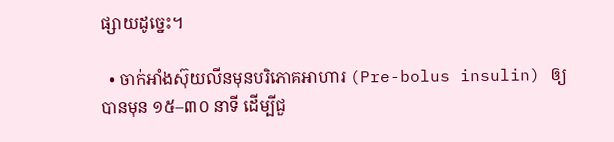ផ្សាយដូច្នេះ។

  • ចាក់អាំងស៊ុយលីនមុនបរិភោគអាហារ (Pre-bolus insulin) ឲ្យបានមុន ១៥–៣០ នាទី ដើម្បីជួ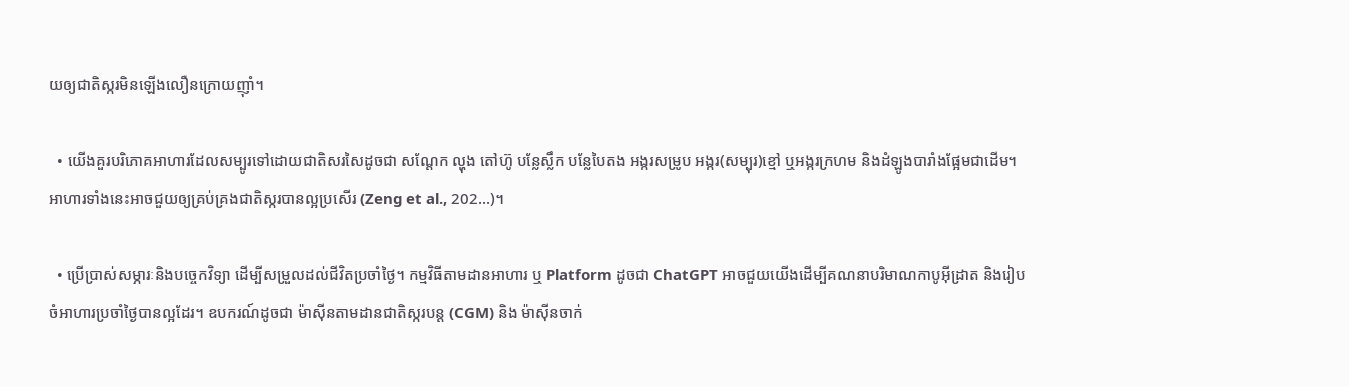យឲ្យជាតិស្ករមិនឡើងលឿនក្រោយញ៉ាំ។

  • យើងគួរបរិភោគអាហារដែលសម្បូរទៅដោយជាតិសរសៃដូចជា សណ្តែក ល្ហុង តៅហ៊ូ បន្លែស្លឹក បន្លែបៃតង អង្ករសម្រូប អង្ករ(សម្បុរ)ខ្មៅ ឬអង្ករក្រហម និងដំឡូងបារាំងផ្អែមជាដើម។ អាហារទាំងនេះអាចជួយឲ្យគ្រប់គ្រងជាតិស្ករបានល្អប្រសើរ (Zeng et al., 202…)។

  • ប្រើប្រាស់សម្ភារៈនិងបច្ចេកវិទ្យា ដើម្បីសម្រួលដល់ជីវិតប្រចាំថ្ងៃ។ កម្មវិធីតាមដានអាហារ ឬ Platform ដូចជា ChatGPT អាចជួយយើងដើម្បីគណនាបរិមាណកាបូអ៊ីដ្រាត និងរៀបចំអាហារប្រចាំថ្ងៃបានល្អដែរ។ ឧបករណ៍ដូចជា ម៉ាស៊ីនតាមដានជាតិស្ករបន្ត (CGM) និង ម៉ាស៊ីនចាក់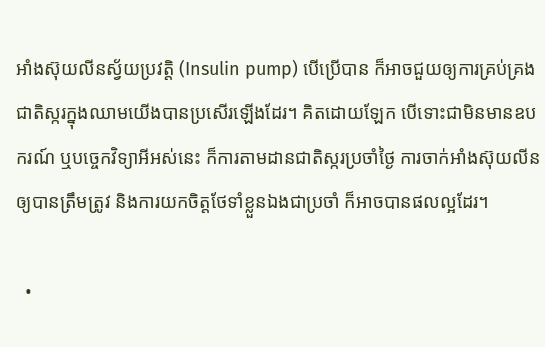អាំងស៊ុយលីនស្វ័យប្រវត្តិ (Insulin pump) បើប្រើបាន ក៏អាចជួយឲ្យការគ្រប់គ្រងជាតិស្ករក្នុងឈាមយើងបានប្រសើរឡើងដែរ។ គិតដោយឡែក បើទោះជាមិនមានឧបករណ៍ ឬបច្ចេកវិទ្យាអីអស់នេះ ក៏ការតាមដានជាតិស្ករប្រចាំថ្ងៃ ការចាក់អាំងស៊ុយលីនឲ្យបានត្រឹមត្រូវ និងការយកចិត្តថែទាំខ្លួនឯងជាប្រចាំ ក៏អាចបានផលល្អដែរ។

  •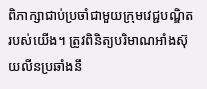ពិភាក្សាជាប់ប្រចាំជាមួយក្រុមវេជ្ជបណ្ឌិតរបស់យើង។ ត្រូវពិនិត្យបរិមាណអាំងស៊ុយលីនប្រឆាំងនឹ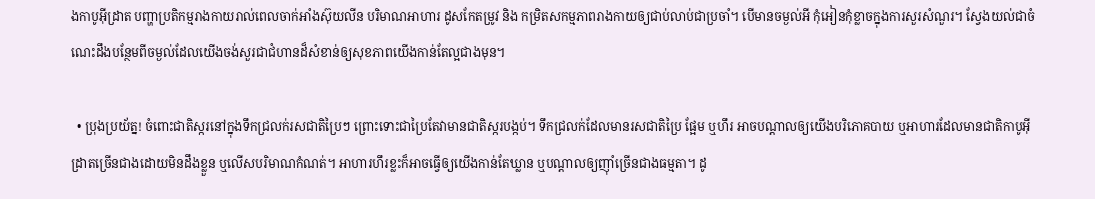ងកាបូអ៊ីដ្រាត បញ្ហាប្រតិកម្មរាងកាយរាល់ពេលចាក់អាំងស៊ុយលីន បរិមាណអាហារ ដូសកែតម្រូវ និង កម្រិតសកម្មភាពរាងកាយឲ្យជាប់លាប់ជាប្រចាំ។ បើមានចម្ងល់អី កុំអៀនកុំខ្លាចក្នុងការសួរសំណួរ។ ស្វែងយល់ជាចំណេះដឹងបន្ថែមពីចម្ងល់ដែលយើងចង់សួរជាជំហានដ៏សំខាន់ឲ្យសុខភាពយើងកាន់តែល្អជាងមុន។

  • ប្រុងប្រយ័ត្ន! ចំពោះជាតិស្ករនៅក្នុងទឹកជ្រលក់រសជាតិប្រៃៗ ព្រោះទោះជាប្រៃតែវាមានជាតិស្ករបង្កប់។ ទឹកជ្រលក់ដែលមានរសជាតិប្រៃ ផ្អែម ឬហឹរ អាចបណ្តាលឲ្យយើងបរិភោគបាយ ឬអាហារដែលមានជាតិកាបូអ៊ីដ្រាតច្រើនជាងដោយមិនដឹងខ្លួន ឬលើសបរិមាណកំណត់។ អាហារហឹរខ្លះក៏អាចធ្វើឲ្យយើងកាន់តែឃ្លាន ឬបណ្ដាលឲ្យញ៉ាំច្រើនជាងធម្មតា។ ដូ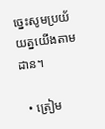ច្នេះសូមប្រយ័យត្នយើងតាមដាន។

  • ត្រៀម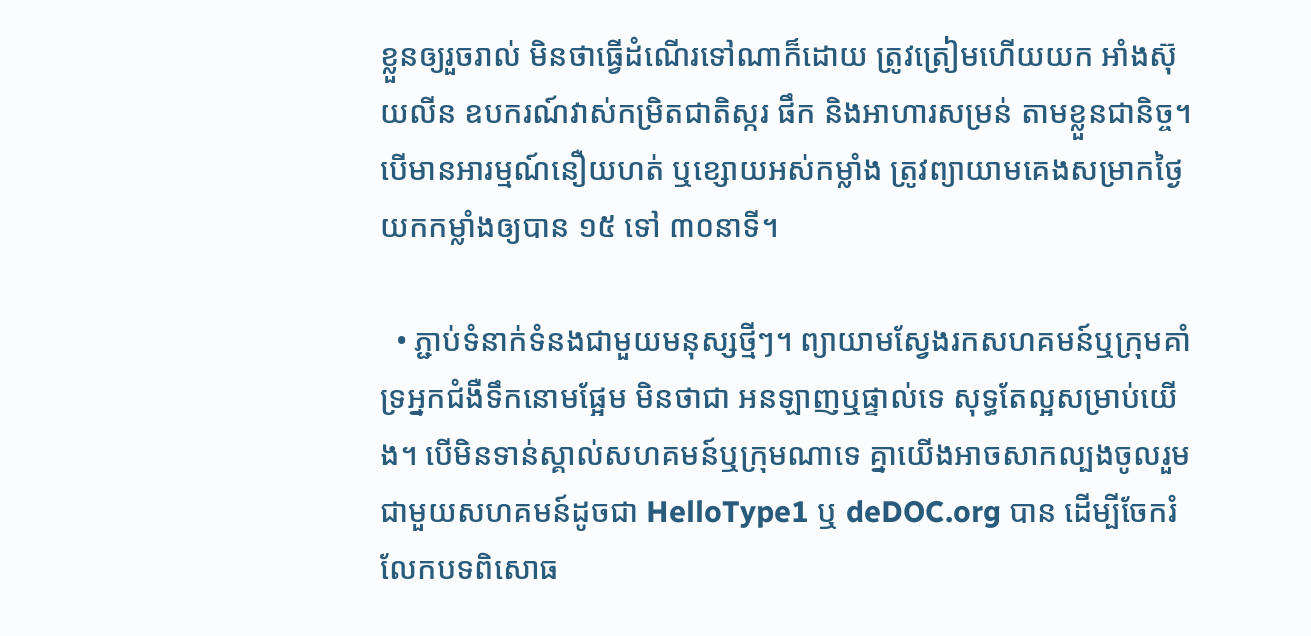ខ្លួនឲ្យរួចរាល់ មិនថាធ្វើដំណើរទៅណាក៏ដោយ ត្រូវត្រៀមហើយយក អាំងស៊ុយលីន ឧបករណ៍វាស់កម្រិតជាតិស្ករ ផឹក និងអាហារសម្រន់ តាមខ្លួនជានិច្ច។ បើមានអារម្មណ៍នឿយហត់ ឬខ្សោយអស់កម្លាំង ត្រូវព្យាយាមគេងសម្រាកថ្ងៃយកកម្លាំងឲ្យបាន ១៥ ទៅ ៣០នាទី។

  • ភ្ជាប់ទំនាក់ទំនងជាមួយមនុស្សថ្មីៗ។ ព្យាយាមស្វែងរកសហគមន៍ឬក្រុមគាំទ្រអ្នកជំងឺទឹកនោមផ្អែម មិនថាជា អនឡាញឬផ្ទាល់ទេ សុទ្ធតែល្អសម្រាប់យើង។ បើមិនទាន់ស្គាល់សហគមន៍ឬក្រុមណាទេ គ្នាយើងអាចសាកល្បងចូលរួមជាមួយសហគមន៍ដូចជា HelloType1 ឬ deDOC.org បាន ដើម្បីចែករំលែកបទពិសោធ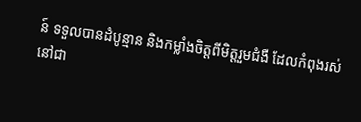ន៍ ទទួលបានដំបូន្មាន និងកម្លាំងចិត្តពីមិត្តរួមជំងឺ ដែលកំពុងរស់នៅជា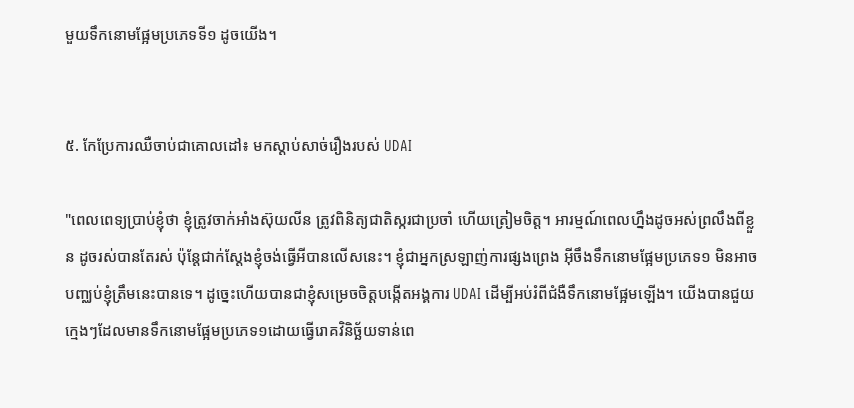មួយទឹកនោមផ្អែមប្រភេទទី១ ដូចយើង។


៥. កែប្រែការឈឺចាប់ជាគោលដៅ៖ មកស្ដាប់សាច់រឿងរបស់ UDAI

"ពេលពេទ្យប្រាប់ខ្ញុំថា ខ្ញុំត្រូវចាក់អាំងស៊ុយលីន ត្រូវពិនិត្យជាតិស្ករជាប្រចាំ ហើយត្រៀមចិត្ត។ អារម្មណ៍ពេលហ្នឹងដូចអស់ព្រលឹងពីខ្លួន ដូចរស់បានតែរស់ ប៉ុន្តែជាក់ស្ដែងខ្ញុំចង់ធ្វើអីបានលើសនេះ។ ខ្ញុំជាអ្នកស្រឡាញ់ការផ្សងព្រេង អ៊ីចឹងទឹកនោមផ្អែមប្រភេទ១ មិនអាចបញ្ឈប់ខ្ញុំត្រឹមនេះបានទេ។ ដូច្នេះហើយបានជាខ្ញុំសម្រេចចិត្តបង្កើតអង្គការ UDAI ដើម្បីអប់រំពីជំងឺទឹកនោមផ្អែមឡើង។ យើងបានជួយក្មេងៗដែលមានទឹកនោមផ្អែមប្រភេទ១ដោយធ្វើរោគវិនិច្ឆ័យទាន់ពេ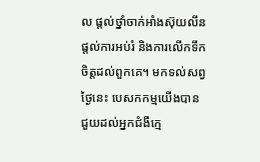ល ផ្ដល់ថ្នាំចាក់អាំងស៊ុយលីន ផ្ដល់ការអប់រំ និងការលើកទឹកចិត្តដល់ពួកគេ។ មកទល់សព្វថ្ងៃនេះ បេសកកម្មយើងបានជួយដល់អ្នកជំងឺក្មេ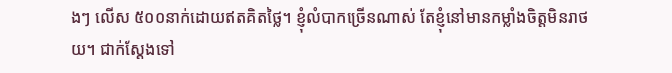ងៗ លើស ៥០០នាក់ដោយឥតគិតថ្លៃ។ ខ្ញុំលំបាកច្រើនណាស់ តែខ្ញុំនៅមានកម្លាំងចិត្តមិនរាថយ។ ជាក់ស្ដែងទៅ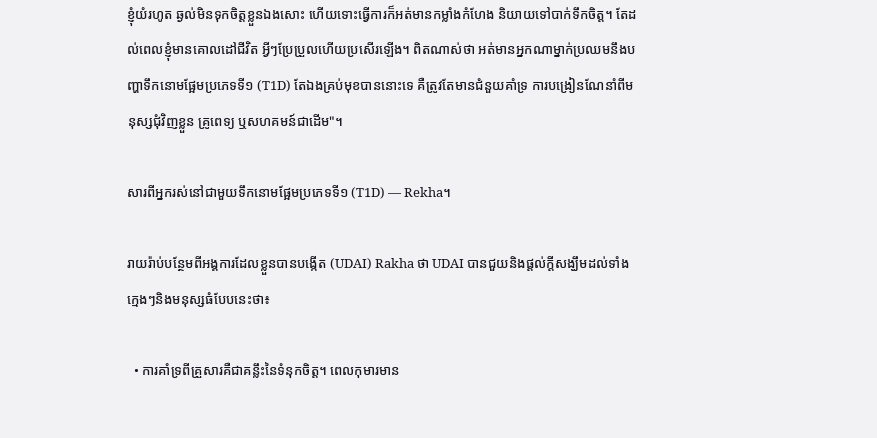ខ្ញុំយំរហូត ឆ្ងល់មិនទុកចិត្តខ្លួនឯងសោះ ហើយទោះធ្វើការក៏អត់មានកម្លាំងកំហែង និយាយទៅបាក់ទឹកចិត្ត។ តែដល់ពេលខ្ញុំមានគោលដៅជីវិត អ្វីៗប្រែប្រួលហើយប្រសើរឡើង។ ពិតណាស់ថា អត់មានអ្នកណាម្នាក់ប្រឈមនឹងបញ្ហាទឹកនោមផ្អែមប្រភេទទី១ (T1D) តែឯងគ្រប់មុខបាននោះទេ គឺត្រូវតែមានជំនួយគាំទ្រ ការបង្រៀនណែនាំពីមនុស្សជុំវិញខ្លួន គ្រូពេទ្យ ឬសហគមន៍ជាដើម"។

សារពីអ្នករស់នៅជាមួយទឹកនោមផ្អែមប្រភេទទី១ (T1D) — Rekha។

រាយរ៉ាប់បន្ថែមពីអង្គការដែលខ្លួនបានបង្កើត (UDAI) Rakha ថា UDAI បានជួយនិងផ្ដល់ក្ដីសង្ឃឹមដល់ទាំងក្មេងៗនិងមនុស្សធំបែបនេះថា៖

  • ការគាំទ្រពីគ្រួសារគឺជាគន្លឹះនៃទំនុកចិត្ត។ ពេលកុមារមាន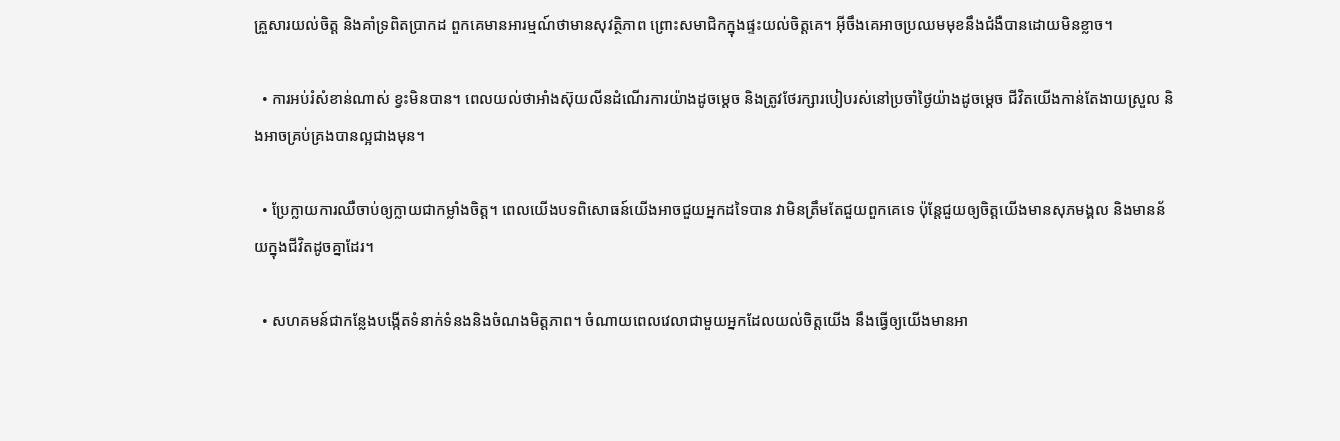គ្រួសារយល់ចិត្ត និងគាំទ្រពិតប្រាកដ ពួកគេមានអារម្មណ៍ថាមានសុវត្ថិភាព ព្រោះសមាជិកក្នុងផ្ទះយល់ចិត្តគេ។ អ៊ីចឹងគេអាចប្រឈមមុខនឹងជំងឺបានដោយមិនខ្លាច។

  • ការអប់រំសំខាន់ណាស់ ខ្វះមិនបាន។ ពេលយល់ថាអាំងស៊ុយលីនដំណើរការយ៉ាងដូចម្តេច និងត្រូវថែរក្សារបៀបរស់នៅប្រចាំថ្ងៃយ៉ាងដូចម្តេច ជីវិតយើងកាន់តែងាយស្រួល និងអាចគ្រប់គ្រងបានល្អជាងមុន។

  • ប្រែក្លាយការឈឺចាប់ឲ្យក្លាយជាកម្លាំងចិត្ត។ ពេលយើងបទពិសោធន៍យើងអាចជួយអ្នកដទៃបាន វាមិនត្រឹមតែជួយពួកគេទេ ប៉ុន្តែជួយឲ្យចិត្តយើងមានសុភមង្គល និងមានន័យក្នុងជីវិតដូចគ្នាដែរ។

  • សហគមន៍ជាកន្លែងបង្កើតទំនាក់ទំនងនិងចំណងមិត្តភាព។ ចំណាយពេលវេលាជាមួយអ្នកដែលយល់ចិត្តយើង នឹងធ្វើឲ្យយើងមានអា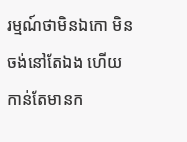រម្មណ៍ថាមិនឯកោ មិនចង់នៅតែឯង ហើយកាន់តែមានក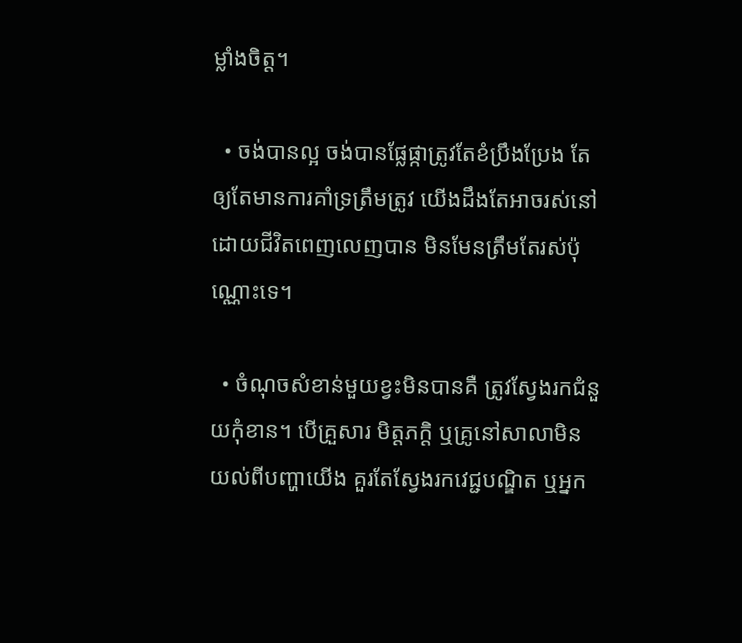ម្លាំងចិត្ត។

  • ចង់បានល្អ ចង់បានផ្លែផ្កាត្រូវតែខំប្រឹងប្រែង តែឲ្យតែមានការគាំទ្រត្រឹមត្រូវ យើងដឹងតែអាចរស់នៅដោយជីវិតពេញលេញបាន មិនមែនត្រឹមតែរស់ប៉ុណ្ណោះទេ។

  • ចំណុចសំខាន់មួយខ្វះមិនបានគឺ ត្រូវស្វែងរកជំនួយកុំខាន។ បើគ្រួសារ មិត្តភក្តិ ឬគ្រូនៅសាលាមិនយល់ពីបញ្ហាយើង គួរតែស្វែងរកវេជ្ជបណ្ឌិត ឬអ្នក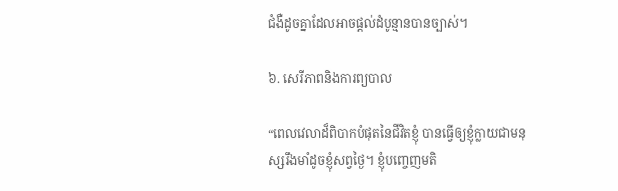ជំងឺដូចគ្នាដែលអាចផ្តល់ដំបូន្មានបានច្បាស់។

៦. សេរីភាពនិងការព្យបាល

“ពេលវេលាដ៏ពិបាកបំផុតនៃជីវិតខ្ញុំ បានធ្វើឲ្យខ្ញុំក្លាយជាមនុស្សរឹងមាំដូចខ្ញុំសព្វថ្ងៃ។ ខ្ញុំបញ្ចេញមតិ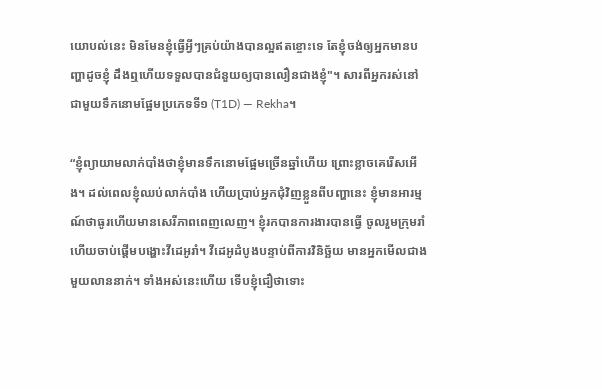យោបល់នេះ មិនមែនខ្ញុំធ្វើអ្វីៗគ្រប់យ៉ាងបានល្អឥតខ្ចោះទេ តែខ្ញុំចង់ឲ្យអ្នកមានបញ្ហាដូចខ្ញុំ ដឹងឮហើយទទួលបានជំនួយឲ្យបានលឿនជាងខ្ញុំ"។ សារពីអ្នករស់នៅជាមួយទឹកនោមផ្អែមប្រភេទទី១ (T1D) — Rekha។

“ខ្ញុំព្យាយាមលាក់បាំងថាខ្ញុំមានទឹកនោមផ្អែមច្រើនឆ្នាំហើយ ព្រោះខ្លាចគេរើសអើង។ ដល់ពេលខ្ញុំឈប់លាក់បាំង ហើយប្រាប់អ្នកជុំវិញខ្លួនពីបញ្ហានេះ ខ្ញុំមានអារម្មណ៍ថាធូរហើយមានសេរីភាពពេញលេញ។ ខ្ញុំរកបានការងារបានធ្វើ ចូលរួមក្រុមរាំ ហើយចាប់ផ្តើមបង្ហោះវីដេអូរាំ។ វីដេអូដំបូងបន្ទាប់ពីការវិនិច្ឆ័យ មានអ្នកមើលជាងមួយលាននាក់។ ទាំងអស់នេះហើយ ទើបខ្ញុំជឿថាទោះ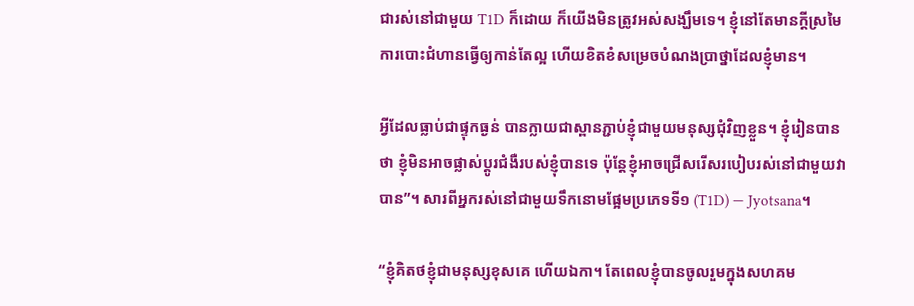ជារស់នៅជាមួយ T1D ក៏ដោយ ក៏យើងមិនត្រូវអស់សង្ឃឹមទេ។ ខ្ញុំនៅតែមានក្ដីស្រមៃ ការបោះជំហានធ្វើឲ្យកាន់តែល្អ ហើយខិតខំសម្រេចបំណងប្រាថ្នាដែលខ្ញុំមាន។

អ្វីដែលធ្លាប់ជាផ្ទុកធ្ងន់ បានក្លាយជាស្ពានភ្ជាប់ខ្ញុំជាមួយមនុស្សជុំវិញខ្លួន។ ខ្ញុំរៀនបានថា ខ្ញុំមិនអាចផ្លាស់ប្តូរជំងឺរបស់ខ្ញុំបានទេ ប៉ុន្តែខ្ញុំអាចជ្រើសរើសរបៀបរស់នៅជាមួយវាបាន”។ សារពីអ្នករស់នៅជាមួយទឹកនោមផ្អែមប្រភេទទី១ (T1D) — Jyotsana។

“ខ្ញុំគិតថខ្ញុំជាមនុស្សខុសគេ ហើយឯកា។ តែពេលខ្ញុំបានចូលរួមក្នុងសហគម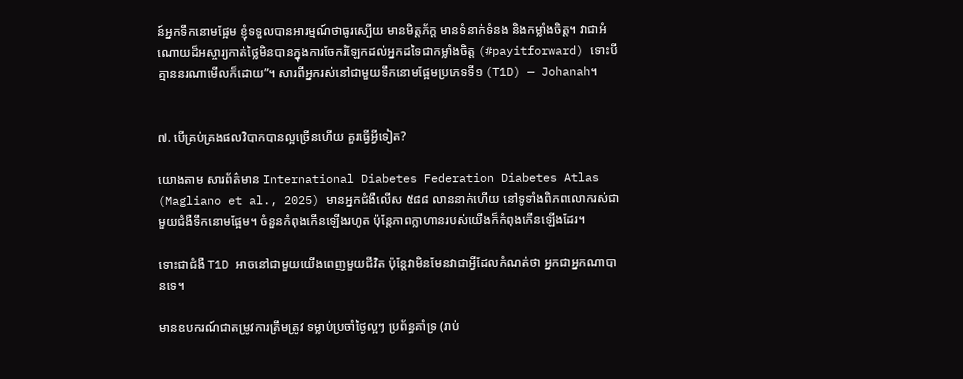ន៍អ្នកទឹកនោមផ្អែម ខ្ញុំទទួលបានអារម្មណ៍ថាធូរស្បើយ មានមិត្តភ័ក្ដ មានទំនាក់ទំនង និងកម្លាំងចិត្ត។ វាជាអំណោយដ៏អស្ចារ្យកាត់ថ្លៃមិនបានក្នុងការចែករំឡែកដល់អ្នកដទៃជាកម្លាំងចិត្ត (#payitforward) ទោះបីគ្មាននរណាមើលក៏ដោយ”។ សារពីអ្នករស់នៅជាមួយទឹកនោមផ្អែមប្រភេទទី១ (T1D) — Johanah។


៧. បើគ្រប់គ្រងផលវិបាកបានល្អច្រើនហើយ គួរធ្វើអ្វីទៀត?

យោងតាម សារព័ត៌មាន International Diabetes Federation Diabetes Atlas (Magliano et al., 2025) មានអ្នកជំងឺលើស ៥៨៨ លាននាក់ហើយ នៅទូទាំងពិភពលោករស់ជាមួយជំងឺទឹកនោមផ្អែម។ ចំនួនកំពុងកើនឡើងរហូត ប៉ុន្តែភាពក្លាហានរបស់យើងក៏កំពុងកើនឡើងដែរ។

ទោះជាជំងឺ T1D អាចនៅជាមួយយើងពេញមួយជីវិត ប៉ុន្តែវាមិនមែនវាជាអ្វីដែលកំណត់ថា អ្នកជាអ្នកណាបានទេ។

មានឧបករណ៍ជាតម្រូវការត្រឹមត្រូវ ទម្លាប់ប្រចាំថ្ងៃល្អៗ ប្រព័ន្ធគាំទ្រ (រាប់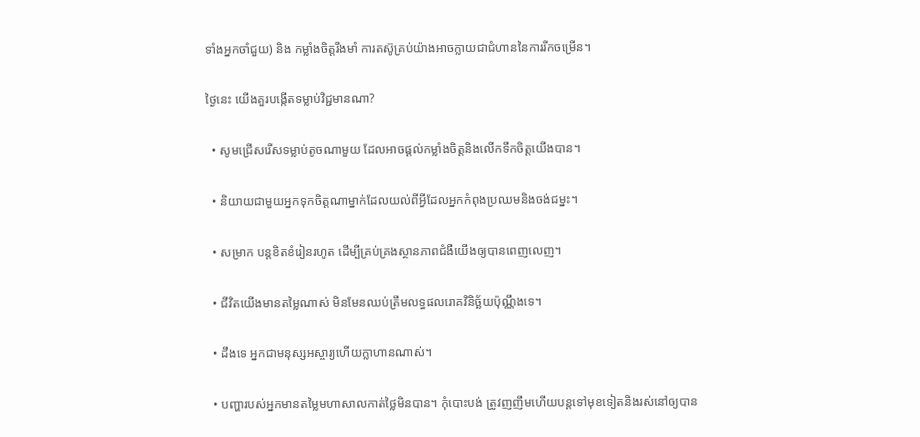ទាំងអ្នកចាំជួយ) និង កម្លាំងចិត្តរឹងមាំ ការតស៊ូគ្រប់យ៉ាងអាចក្លាយជាជំហាននៃការរីកចម្រើន។

ថ្ងៃនេះ យើងគួរបង្កើតទម្លាប់វិជ្ជមានណា?

  • សូមជ្រើសរើសទម្លាប់តូចណាមួយ ដែលអាចផ្ដល់កម្លាំងចិត្តនិងលើកទឹកចិត្តយើងបាន។

  • និយាយជាមួយអ្នកទុកចិត្តណាម្នាក់ដែលយល់ពីអ្វីដែលអ្នកកំពុងប្រឈមនិងចង់ជម្នះ។

  • សម្រាក បន្តខិតខំរៀនរហូត ដើម្បីគ្រប់គ្រងស្ថានភាពជំងឺយើងឲ្យបានពេញលេញ។

  • ជីវិតយើងមានតម្លៃណាស់ មិនមែនឈប់ត្រឹមលទ្ធផលរោគវិនិច្ឆ័យប៉ុណ្ណឹងទេ។

  • ដឹងទេ អ្នកជាមនុស្សអស្ចារ្យហើយក្លាហានណាស់។

  • បញ្ហារបស់អ្នកមានតម្លៃមហាសាលកាត់ថ្លៃមិនបាន។ កុំបោះបង់ ត្រូវញញឹមហើយបន្តទៅមុខទៀតនិងរស់នៅឲ្យបាន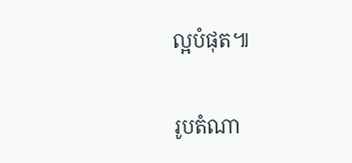ល្អបំផុត៕

រូបតំណា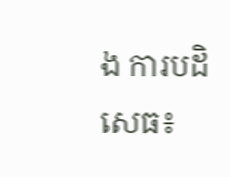ង ការបដិសេធ៖